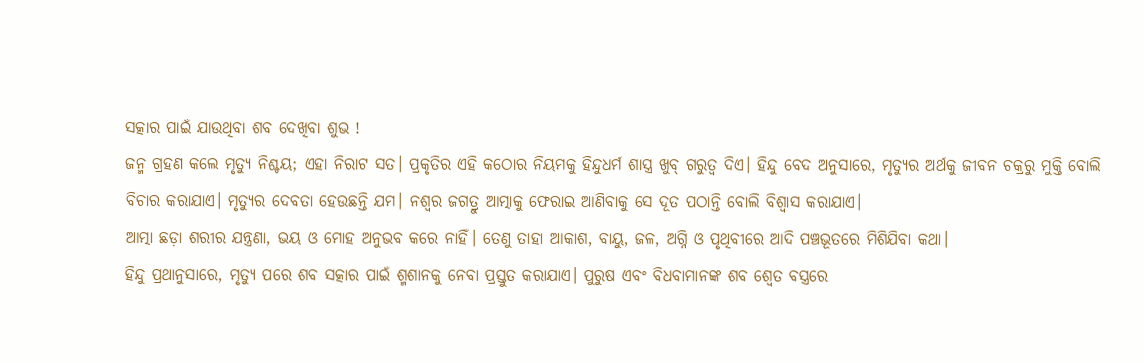ସତ୍କାର ପାଇଁ ଯାଉଥିବା ଶବ ଦେଖିବା ଶୁଭ !
ଜନ୍ମ ଗ୍ରହଣ କଲେ ମୃତ୍ୟୁ ନିଶ୍ଚୟ; ଏହା ନିରାଟ ସତ। ପ୍ରକୃତିର ଏହି କଠୋର ନିୟମକୁ ହିନ୍ଦୁଧର୍ମ ଶାସ୍ତ୍ର ଖୁବ୍ ଗରୁତ୍ୱ ଦିଏ। ହିନ୍ଦୁ ବେଦ ଅନୁସାରେ, ମୃତ୍ୟୁର ଅର୍ଥକୁ ଜୀବନ ଚକ୍ରରୁ ମୁକ୍ତି ବୋଲି ବିଚାର କରାଯାଏ। ମୃତ୍ୟୁର ଦେବତା ହେଉଛନ୍ତି ଯମ। ନଶ୍ୱର ଜଗତ୍ରୁ ଆତ୍ମାକୁ ଫେରାଇ ଆଣିବାକୁ ସେ ଦୂତ ପଠାନ୍ତି ବୋଲି ବିଶ୍ୱାସ କରାଯାଏ।
ଆତ୍ମା ଛଡ଼ା ଶରୀର ଯନ୍ତ୍ରଣା, ଭୟ ଓ ମୋହ ଅନୁଭବ କରେ ନାହିଁ। ତେଣୁ ତାହା ଆକାଶ, ବାୟୁ, ଜଳ, ଅଗ୍ନି ଓ ପୃଥିବୀରେ ଆଦି ପଞ୍ଚଭୂତରେ ମିଶିଯିବା କଥା।
ହିନ୍ଦୁ ପ୍ରଥାନୁସାରେ, ମୃତ୍ୟୁ ପରେ ଶବ ସତ୍କାର ପାଇଁ ଶ୍ମଶାନକୁ ନେବା ପ୍ରସ୍ତୁତ କରାଯାଏ। ପୁରୁଷ ଏବଂ ବିଧବାମାନଙ୍କ ଶବ ଶ୍ୱେତ ବସ୍ତ୍ରରେ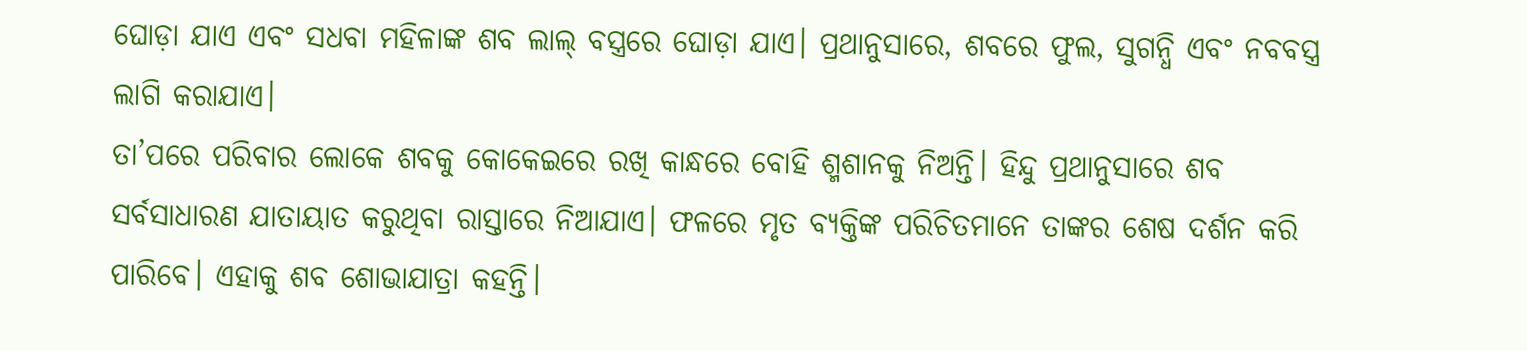ଘୋଡ଼ା ଯାଏ ଏବଂ ସଧବା ମହିଳାଙ୍କ ଶବ ଲାଲ୍ ବସ୍ତ୍ରରେ ଘୋଡ଼ା ଯାଏ। ପ୍ରଥାନୁସାରେ, ଶବରେ ଫୁଲ, ସୁଗନ୍ଧି ଏବଂ ନବବସ୍ତ୍ର ଲାଗି କରାଯାଏ।
ତା’ପରେ ପରିବାର ଲୋକେ ଶବକୁ କୋକେଇରେ ରଖି କାନ୍ଧରେ ବୋହି ଶ୍ମଶାନକୁ ନିଅନ୍ତି। ହିନ୍ଦୁ ପ୍ରଥାନୁସାରେ ଶବ ସର୍ବସାଧାରଣ ଯାତାୟାତ କରୁଥିବା ରାସ୍ତାରେ ନିଆଯାଏ। ଫଳରେ ମୃତ ବ୍ୟକ୍ତିଙ୍କ ପରିଚିତମାନେ ତାଙ୍କର ଶେଷ ଦର୍ଶନ କରି ପାରିବେ। ଏହାକୁ ଶବ ଶୋଭାଯାତ୍ରା କହନ୍ତି।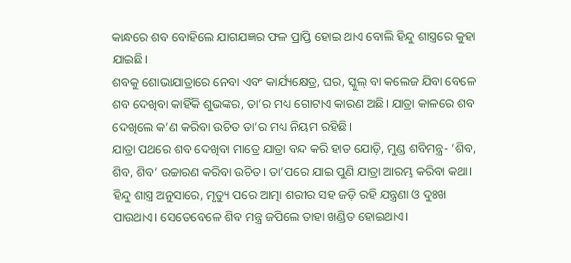କାନ୍ଧରେ ଶବ ବୋହିଲେ ଯାଗଯଜ୍ଞର ଫଳ ପ୍ରାପ୍ତି ହୋଇ ଥାଏ ବୋଲି ହିନ୍ଦୁ ଶାସ୍ତ୍ରରେ କୁହା ଯାଇଛି।
ଶବକୁ ଶୋଭାଯାତ୍ରାରେ ନେବା ଏବଂ କାର୍ଯ୍ୟକ୍ଷେତ୍ର, ଘର, ସ୍କୁଲ୍ ବା କଲେଜ ଯିବା ବେଳେ ଶବ ଦେଖିବା କାହିଁକି ଶୁଭଙ୍କର, ତା’ର ମଧ୍ୟ ଗୋଟାଏ କାରଣ ଅଛି। ଯାତ୍ରା କାଳରେ ଶବ ଦେଖିଲେ କ’ଣ କରିବା ଉଚିତ ତା’ର ମଧ୍ୟ ନିୟମ ରହିଛି।
ଯାତ୍ରା ପଥରେ ଶବ ଦେଖିବା ମାତ୍ରେ ଯାତ୍ରା ବନ୍ଦ କରି ହାତ ଯୋଡ଼ି, ମୁଣ୍ଡ ଶବିମନ୍ତ୍ର- ‘ଶିବ, ଶିବ, ଶିବ’ ଉଚ୍ଚାରଣ କରିବା ଉଚିତ। ତା’ପରେ ଯାଇ ପୁଣି ଯାତ୍ରା ଆରମ୍ଭ କରିବା କଥା।
ହିନ୍ଦୁ ଶାସ୍ତ୍ର ଅନୁସାରେ, ମୃତ୍ୟୁ ପରେ ଆତ୍ମା ଶରୀର ସହ ଜଡ଼ି ରହି ଯନ୍ତ୍ରଣା ଓ ଦୁଃଖ ପାଉଥାଏ। ସେତେବେଳେ ଶିବ ମନ୍ତ୍ର ଜପିଲେ ତାହା ଖଣ୍ଡିତ ହୋଇଥାଏ।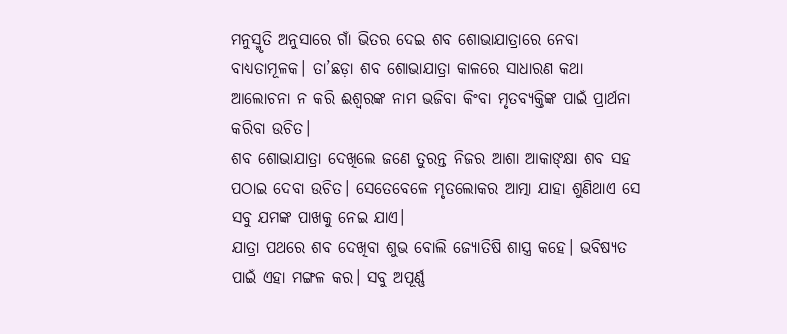ମନୁସ୍ମୃତି ଅନୁସାରେ ଗାଁ ଭିତର ଦେଇ ଶବ ଶୋଭାଯାତ୍ରାରେ ନେବା ବାଧ୍ୟତାମୂଳକ। ତା’ଛଡ଼ା ଶବ ଶୋଭାଯାତ୍ରା କାଳରେ ସାଧାରଣ କଥା ଆଲୋଚନା ନ କରି ଈଶ୍ୱରଙ୍କ ନାମ ଭଜିବା କିଂବା ମୃତବ୍ୟକ୍ତିଙ୍କ ପାଇଁ ପ୍ରାର୍ଥନା କରିବା ଉଚିତ।
ଶବ ଶୋଭାଯାତ୍ରା ଦେଖିଲେ ଜଣେ ତୁରନ୍ତ ନିଜର ଆଶା ଆକାଙ୍କ୍ଷା ଶବ ସହ ପଠାଇ ଦେବା ଉଚିତ। ସେତେବେଳେ ମୃତଲୋକର ଆତ୍ମା ଯାହା ଶୁଣିଥାଏ ସେ ସବୁ ଯମଙ୍କ ପାଖକୁ ନେଇ ଯାଏ।
ଯାତ୍ରା ପଥରେ ଶବ ଦେଖିବା ଶୁଭ ବୋଲି ଜ୍ୟୋତିଷି ଶାସ୍ତ୍ର କହେ। ଭବିଷ୍ୟତ ପାଇଁ ଏହା ମଙ୍ଗଳ କର। ସବୁ ଅପୂର୍ଣ୍ଣ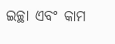ଇଚ୍ଛା ଏବଂ କାମ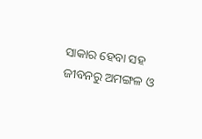ସାକାର ହେବା ସହ ଜୀବନରୁ ଅମଙ୍ଗଳ ଓ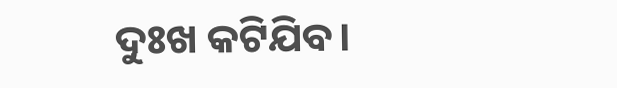ଦୁଃଖ କଟିଯିବ।